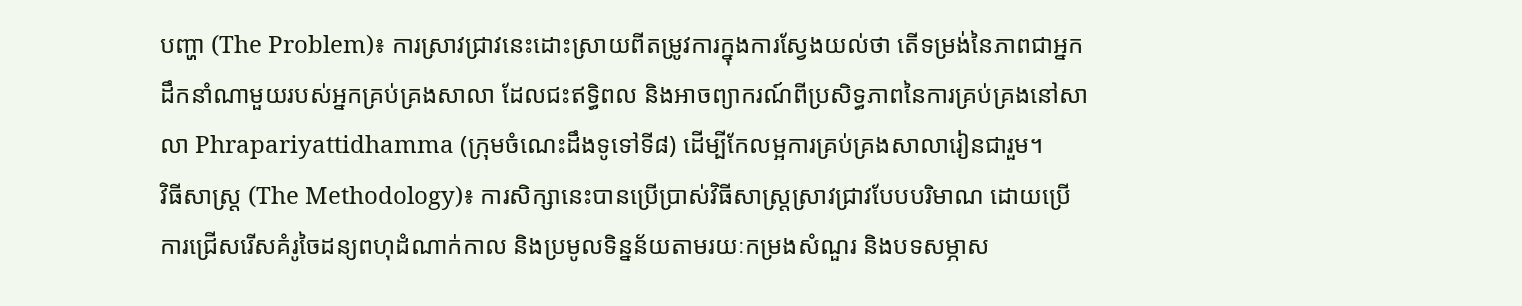បញ្ហា (The Problem)៖ ការស្រាវជ្រាវនេះដោះស្រាយពីតម្រូវការក្នុងការស្វែងយល់ថា តើទម្រង់នៃភាពជាអ្នកដឹកនាំណាមួយរបស់អ្នកគ្រប់គ្រងសាលា ដែលជះឥទ្ធិពល និងអាចព្យាករណ៍ពីប្រសិទ្ធភាពនៃការគ្រប់គ្រងនៅសាលា Phrapariyattidhamma (ក្រុមចំណេះដឹងទូទៅទី៨) ដើម្បីកែលម្អការគ្រប់គ្រងសាលារៀនជារួម។
វិធីសាស្ត្រ (The Methodology)៖ ការសិក្សានេះបានប្រើប្រាស់វិធីសាស្រ្តស្រាវជ្រាវបែបបរិមាណ ដោយប្រើការជ្រើសរើសគំរូចៃដន្យពហុដំណាក់កាល និងប្រមូលទិន្នន័យតាមរយៈកម្រងសំណួរ និងបទសម្ភាស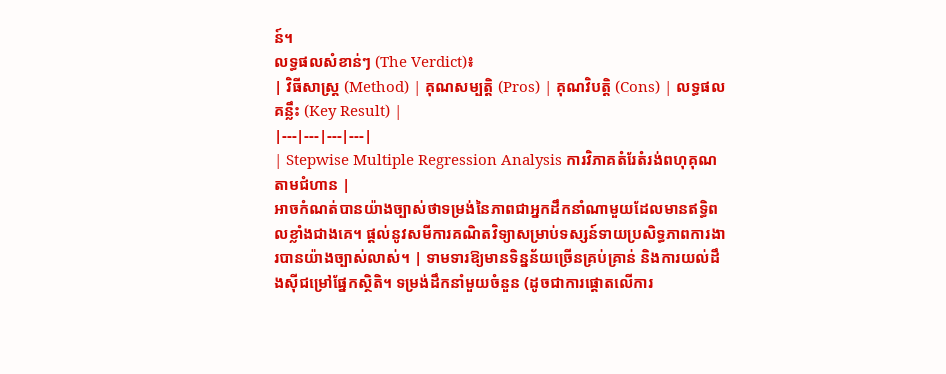ន៍។
លទ្ធផលសំខាន់ៗ (The Verdict)៖
| វិធីសាស្ត្រ (Method) | គុណសម្បត្តិ (Pros) | គុណវិបត្តិ (Cons) | លទ្ធផលគន្លឹះ (Key Result) |
|---|---|---|---|
| Stepwise Multiple Regression Analysis ការវិភាគតំរែតំរង់ពហុគុណតាមជំហាន |
អាចកំណត់បានយ៉ាងច្បាស់ថាទម្រង់នៃភាពជាអ្នកដឹកនាំណាមួយដែលមានឥទ្ធិពលខ្លាំងជាងគេ។ ផ្តល់នូវសមីការគណិតវិទ្យាសម្រាប់ទស្សន៍ទាយប្រសិទ្ធភាពការងារបានយ៉ាងច្បាស់លាស់។ | ទាមទារឱ្យមានទិន្នន័យច្រើនគ្រប់គ្រាន់ និងការយល់ដឹងស៊ីជម្រៅផ្នែកស្ថិតិ។ ទម្រង់ដឹកនាំមួយចំនួន (ដូចជាការផ្តោតលើការ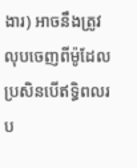ងារ) អាចនឹងត្រូវលុបចេញពីម៉ូដែល ប្រសិនបើឥទ្ធិពលរប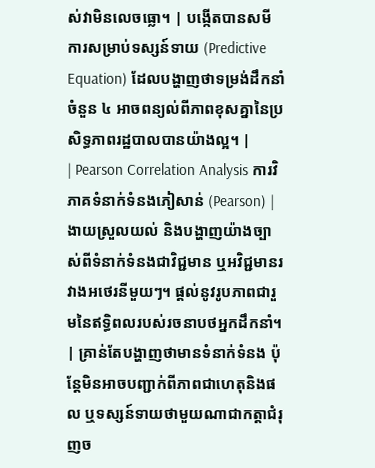ស់វាមិនលេចធ្លោ។ | បង្កើតបានសមីការសម្រាប់ទស្សន៍ទាយ (Predictive Equation) ដែលបង្ហាញថាទម្រង់ដឹកនាំចំនួន ៤ អាចពន្យល់ពីភាពខុសគ្នានៃប្រសិទ្ធភាពរដ្ឋបាលបានយ៉ាងល្អ។ |
| Pearson Correlation Analysis ការវិភាគទំនាក់ទំនងភៀសាន់ (Pearson) |
ងាយស្រួលយល់ និងបង្ហាញយ៉ាងច្បាស់ពីទំនាក់ទំនងជាវិជ្ជមាន ឬអវិជ្ជមានរវាងអថេរនីមួយៗ។ ផ្តល់នូវរូបភាពជារួមនៃឥទ្ធិពលរបស់រចនាបថអ្នកដឹកនាំ។ | គ្រាន់តែបង្ហាញថាមានទំនាក់ទំនង ប៉ុន្តែមិនអាចបញ្ជាក់ពីភាពជាហេតុនិងផល ឬទស្សន៍ទាយថាមួយណាជាកត្តាជំរុញច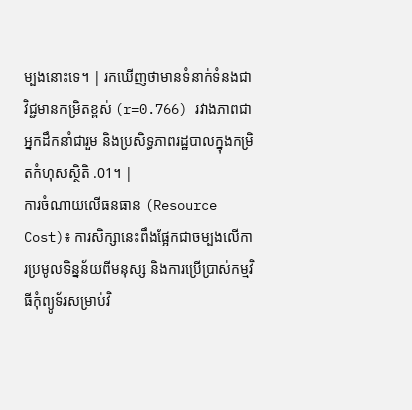ម្បងនោះទេ។ | រកឃើញថាមានទំនាក់ទំនងជាវិជ្ជមានកម្រិតខ្ពស់ (r=0.766) រវាងភាពជាអ្នកដឹកនាំជារួម និងប្រសិទ្ធភាពរដ្ឋបាលក្នុងកម្រិតកំហុសស្ថិតិ .01។ |
ការចំណាយលើធនធាន (Resource Cost)៖ ការសិក្សានេះពឹងផ្អែកជាចម្បងលើការប្រមូលទិន្នន័យពីមនុស្ស និងការប្រើប្រាស់កម្មវិធីកុំព្យូទ័រសម្រាប់វិ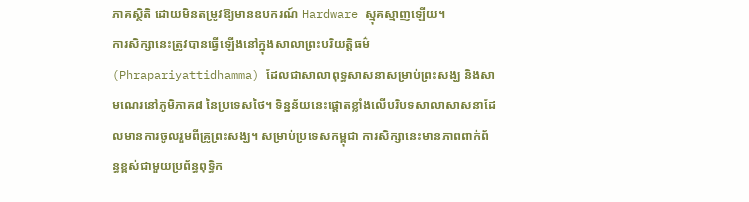ភាគស្ថិតិ ដោយមិនតម្រូវឱ្យមានឧបករណ៍ Hardware ស្មុគស្មាញឡើយ។
ការសិក្សានេះត្រូវបានធ្វើឡើងនៅក្នុងសាលាព្រះបរិយត្តិធម៌ (Phrapariyattidhamma) ដែលជាសាលាពុទ្ធសាសនាសម្រាប់ព្រះសង្ឃ និងសាមណេរនៅភូមិភាគ៨ នៃប្រទេសថៃ។ ទិន្នន័យនេះផ្តោតខ្លាំងលើបរិបទសាលាសាសនាដែលមានការចូលរួមពីគ្រូព្រះសង្ឃ។ សម្រាប់ប្រទេសកម្ពុជា ការសិក្សានេះមានភាពពាក់ព័ន្ធខ្ពស់ជាមួយប្រព័ន្ធពុទ្ធិក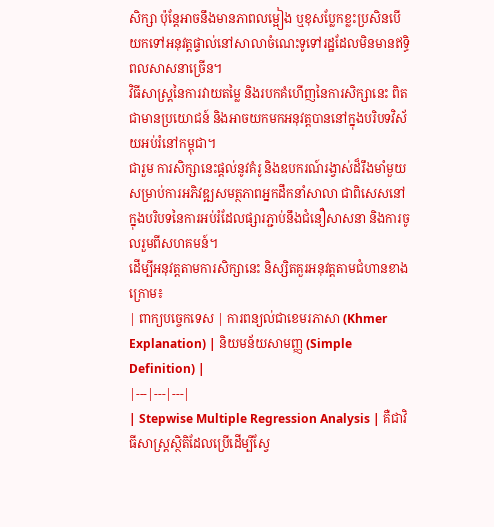សិក្សា ប៉ុន្តែអាចនឹងមានភាពលម្អៀង ឬខុសប្លែកខ្លះប្រសិនបើយកទៅអនុវត្តផ្ទាល់នៅសាលាចំណេះទូទៅរដ្ឋដែលមិនមានឥទ្ធិពលសាសនាច្រើន។
វិធីសាស្ត្រនៃការវាយតម្លៃ និងរបកគំហើញនៃការសិក្សានេះ ពិតជាមានប្រយោជន៍ និងអាចយកមកអនុវត្តបាននៅក្នុងបរិបទវិស័យអប់រំនៅកម្ពុជា។
ជារួម ការសិក្សានេះផ្តល់នូវគំរូ និងឧបករណ៍រង្វាស់ដ៏រឹងមាំមួយសម្រាប់ការអភិវឌ្ឍសមត្ថភាពអ្នកដឹកនាំសាលា ជាពិសេសនៅក្នុងបរិបទនៃការអប់រំដែលផ្សារភ្ជាប់នឹងជំនឿសាសនា និងការចូលរួមពីសហគមន៍។
ដើម្បីអនុវត្តតាមការសិក្សានេះ និស្សិតគួរអនុវត្តតាមជំហានខាងក្រោម៖
| ពាក្យបច្ចេកទេស | ការពន្យល់ជាខេមរភាសា (Khmer Explanation) | និយមន័យសាមញ្ញ (Simple Definition) |
|---|---|---|
| Stepwise Multiple Regression Analysis | គឺជាវិធីសាស្ត្រស្ថិតិដែលប្រើដើម្បីស្វែ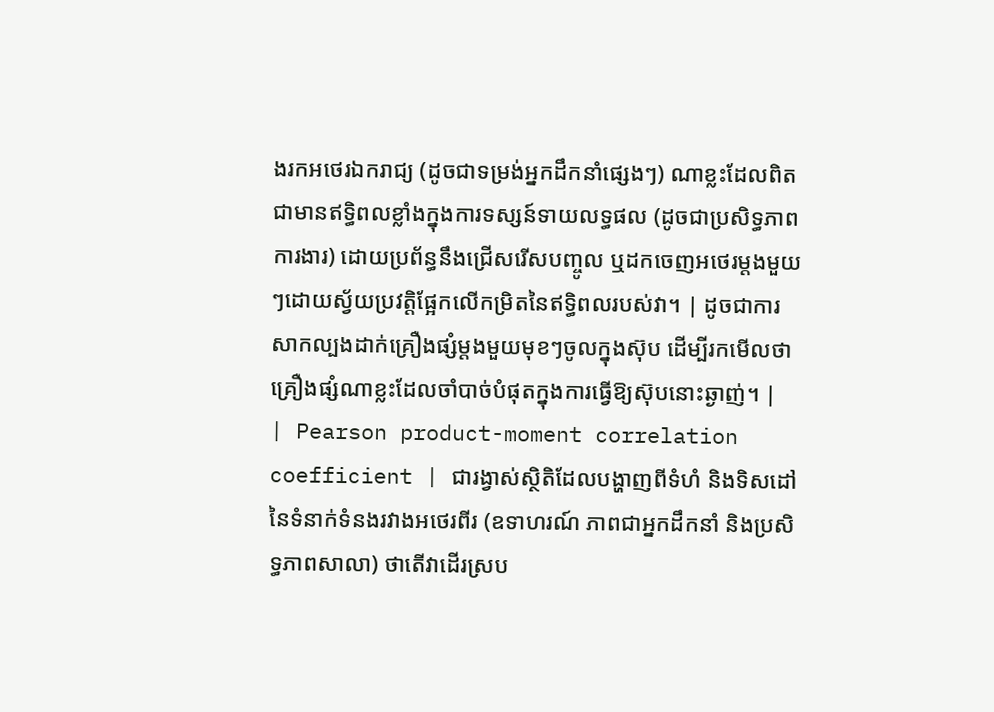ងរកអថេរឯករាជ្យ (ដូចជាទម្រង់អ្នកដឹកនាំផ្សេងៗ) ណាខ្លះដែលពិតជាមានឥទ្ធិពលខ្លាំងក្នុងការទស្សន៍ទាយលទ្ធផល (ដូចជាប្រសិទ្ធភាពការងារ) ដោយប្រព័ន្ធនឹងជ្រើសរើសបញ្ចូល ឬដកចេញអថេរម្តងមួយៗដោយស្វ័យប្រវត្តិផ្អែកលើកម្រិតនៃឥទ្ធិពលរបស់វា។ | ដូចជាការសាកល្បងដាក់គ្រឿងផ្សំម្តងមួយមុខៗចូលក្នុងស៊ុប ដើម្បីរកមើលថាគ្រឿងផ្សំណាខ្លះដែលចាំបាច់បំផុតក្នុងការធ្វើឱ្យស៊ុបនោះឆ្ងាញ់។ |
| Pearson product-moment correlation coefficient | ជារង្វាស់ស្ថិតិដែលបង្ហាញពីទំហំ និងទិសដៅនៃទំនាក់ទំនងរវាងអថេរពីរ (ឧទាហរណ៍ ភាពជាអ្នកដឹកនាំ និងប្រសិទ្ធភាពសាលា) ថាតើវាដើរស្រប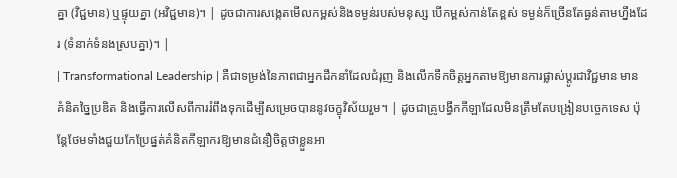គ្នា (វិជ្ជមាន) ឬផ្ទុយគ្នា (អវិជ្ជមាន)។ | ដូចជាការសង្កេតមើលកម្ពស់និងទម្ងន់របស់មនុស្ស បើកម្ពស់កាន់តែខ្ពស់ ទម្ងន់ក៏ច្រើនតែធ្ងន់តាមហ្នឹងដែរ (ទំនាក់ទំនងស្របគ្នា)។ |
| Transformational Leadership | គឺជាទម្រង់នៃភាពជាអ្នកដឹកនាំដែលជំរុញ និងលើកទឹកចិត្តអ្នកតាមឱ្យមានការផ្លាស់ប្តូរជាវិជ្ជមាន មានគំនិតច្នៃប្រឌិត និងធ្វើការលើសពីការរំពឹងទុកដើម្បីសម្រេចបាននូវចក្ខុវិស័យរួម។ | ដូចជាគ្រូបង្វឹកកីឡាដែលមិនត្រឹមតែបង្រៀនបច្ចេកទេស ប៉ុន្តែថែមទាំងជួយកែប្រែផ្នត់គំនិតកីឡាករឱ្យមានជំនឿចិត្តថាខ្លួនអា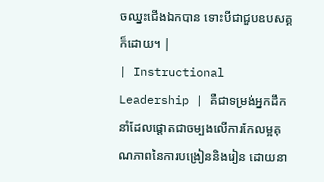ចឈ្នះជើងឯកបាន ទោះបីជាជួបឧបសគ្គក៏ដោយ។ |
| Instructional Leadership | គឺជាទម្រង់អ្នកដឹកនាំដែលផ្តោតជាចម្បងលើការកែលម្អគុណភាពនៃការបង្រៀននិងរៀន ដោយនា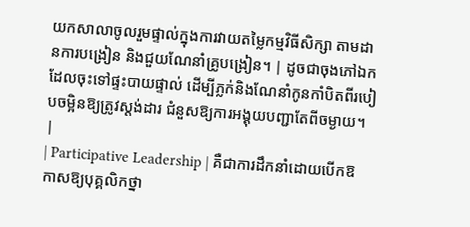យកសាលាចូលរួមផ្ទាល់ក្នុងការវាយតម្លៃកម្មវិធីសិក្សា តាមដានការបង្រៀន និងជួយណែនាំគ្រូបង្រៀន។ | ដូចជាចុងភៅឯកដែលចុះទៅផ្ទះបាយផ្ទាល់ ដើម្បីភ្លក់និងណែនាំកូនកាំបិតពីរបៀបចម្អិនឱ្យត្រូវស្តង់ដារ ជំនួសឱ្យការអង្គុយបញ្ជាតែពីចម្ងាយ។ |
| Participative Leadership | គឺជាការដឹកនាំដោយបើកឱកាសឱ្យបុគ្គលិកថ្នា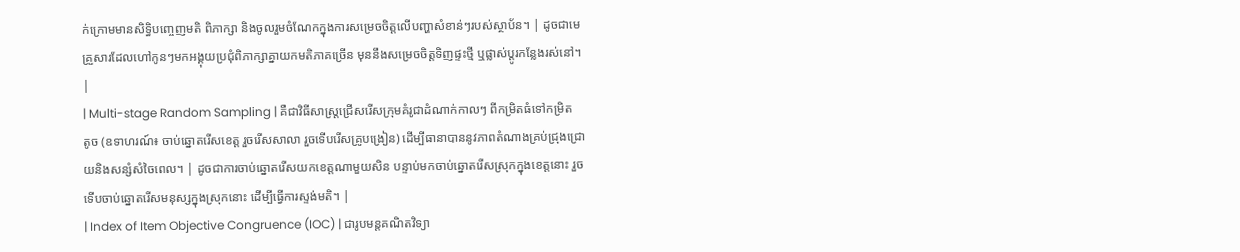ក់ក្រោមមានសិទ្ធិបញ្ចេញមតិ ពិភាក្សា និងចូលរួមចំណែកក្នុងការសម្រេចចិត្តលើបញ្ហាសំខាន់ៗរបស់ស្ថាប័ន។ | ដូចជាមេគ្រួសារដែលហៅកូនៗមកអង្គុយប្រជុំពិភាក្សាគ្នាយកមតិភាគច្រើន មុននឹងសម្រេចចិត្តទិញផ្ទះថ្មី ឬផ្លាស់ប្តូរកន្លែងរស់នៅ។ |
| Multi-stage Random Sampling | គឺជាវិធីសាស្ត្រជ្រើសរើសក្រុមគំរូជាដំណាក់កាលៗ ពីកម្រិតធំទៅកម្រិតតូច (ឧទាហរណ៍៖ ចាប់ឆ្នោតរើសខេត្ត រួចរើសសាលា រួចទើបរើសគ្រូបង្រៀន) ដើម្បីធានាបាននូវភាពតំណាងគ្រប់ជ្រុងជ្រោយនិងសន្សំសំចៃពេល។ | ដូចជាការចាប់ឆ្នោតរើសយកខេត្តណាមួយសិន បន្ទាប់មកចាប់ឆ្នោតរើសស្រុកក្នុងខេត្តនោះ រួចទើបចាប់ឆ្នោតរើសមនុស្សក្នុងស្រុកនោះ ដើម្បីធ្វើការស្ទង់មតិ។ |
| Index of Item Objective Congruence (IOC) | ជារូបមន្តគណិតវិទ្យា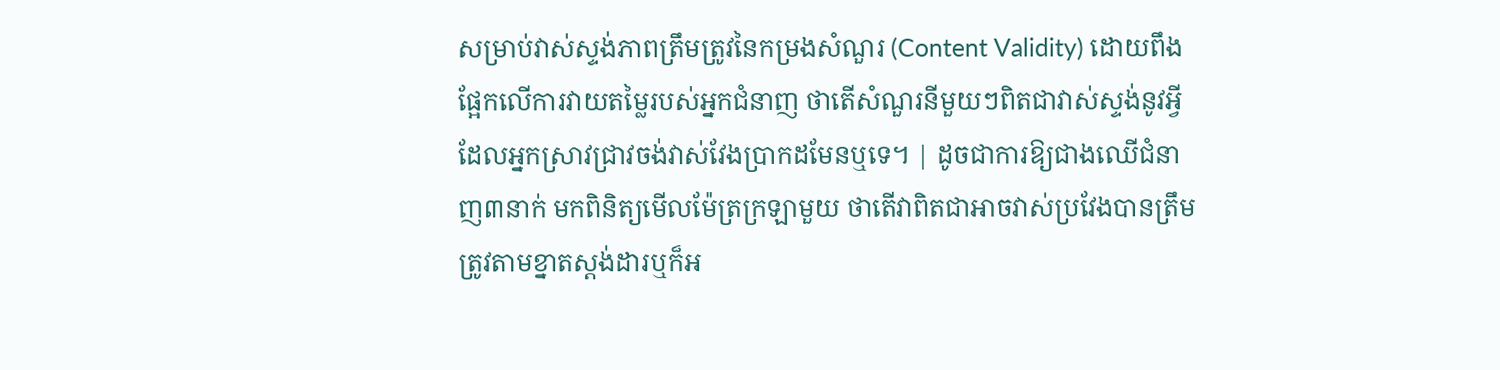សម្រាប់វាស់ស្ទង់ភាពត្រឹមត្រូវនៃកម្រងសំណួរ (Content Validity) ដោយពឹងផ្អែកលើការវាយតម្លៃរបស់អ្នកជំនាញ ថាតើសំណួរនីមួយៗពិតជាវាស់ស្ទង់នូវអ្វីដែលអ្នកស្រាវជ្រាវចង់វាស់វែងប្រាកដមែនឬទេ។ | ដូចជាការឱ្យជាងឈើជំនាញ៣នាក់ មកពិនិត្យមើលម៉ែត្រក្រឡាមួយ ថាតើវាពិតជាអាចវាស់ប្រវែងបានត្រឹមត្រូវតាមខ្នាតស្តង់ដារឬក៏អ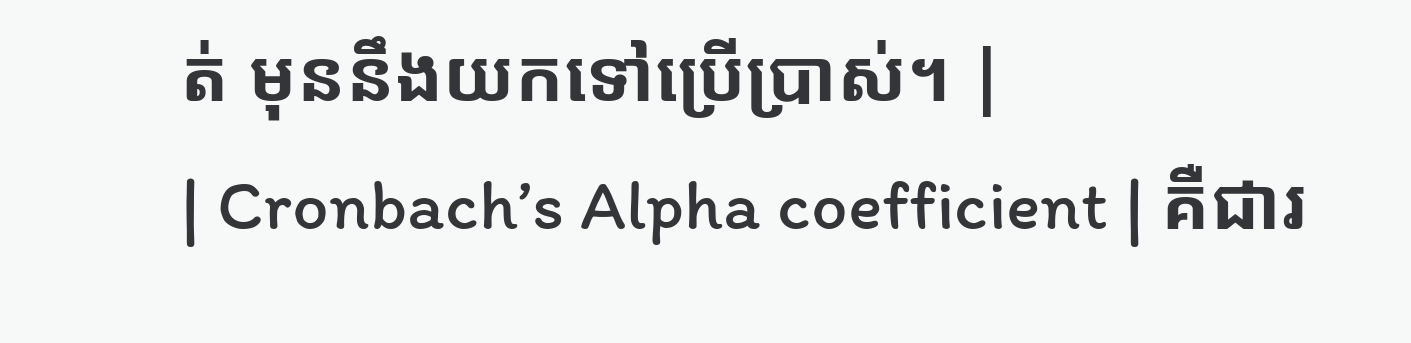ត់ មុននឹងយកទៅប្រើប្រាស់។ |
| Cronbach’s Alpha coefficient | គឺជារ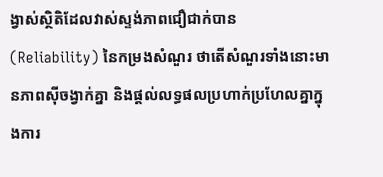ង្វាស់ស្ថិតិដែលវាស់ស្ទង់ភាពជឿជាក់បាន (Reliability) នៃកម្រងសំណួរ ថាតើសំណួរទាំងនោះមានភាពស៊ីចង្វាក់គ្នា និងផ្តល់លទ្ធផលប្រហាក់ប្រហែលគ្នាក្នុងការ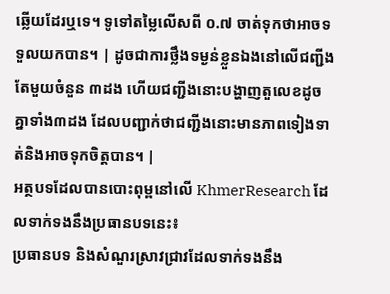ឆ្លើយដែរឬទេ។ ទូទៅតម្លៃលើសពី ០.៧ ចាត់ទុកថាអាចទទួលយកបាន។ | ដូចជាការថ្លឹងទម្ងន់ខ្លួនឯងនៅលើជញ្ជីងតែមួយចំនួន ៣ដង ហើយជញ្ជីងនោះបង្ហាញតួលេខដូចគ្នាទាំង៣ដង ដែលបញ្ជាក់ថាជញ្ជីងនោះមានភាពទៀងទាត់និងអាចទុកចិត្តបាន។ |
អត្ថបទដែលបានបោះពុម្ពនៅលើ KhmerResearch ដែលទាក់ទងនឹងប្រធានបទនេះ៖
ប្រធានបទ និងសំណួរស្រាវជ្រាវដែលទាក់ទងនឹង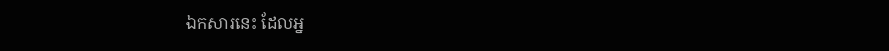ឯកសារនេះ ដែលអ្ន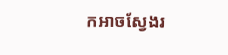កអាចស្វែងរ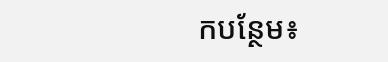កបន្ថែម៖